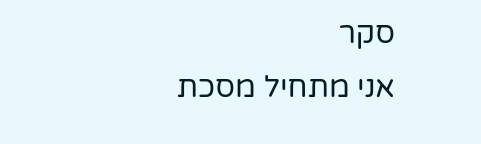סקר
אני מתחיל מסכת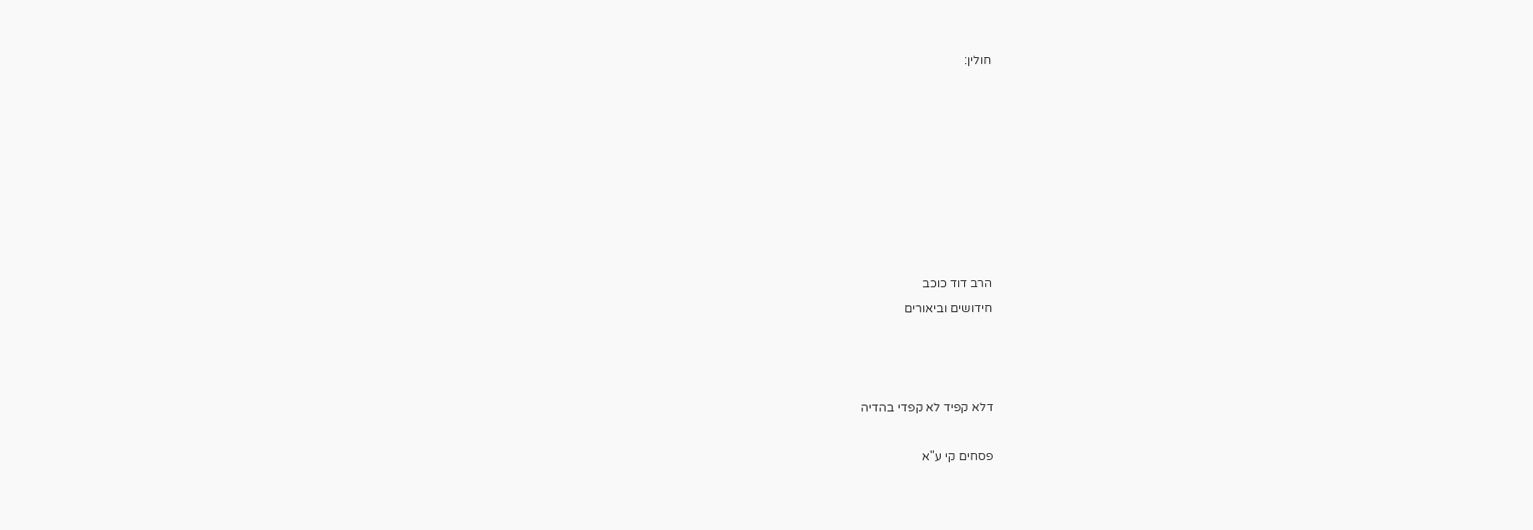חולין:








הרב דוד כוכב
חידושים וביאורים



דלא קפיד לא קפדי בהדיה

פסחים קי ע"א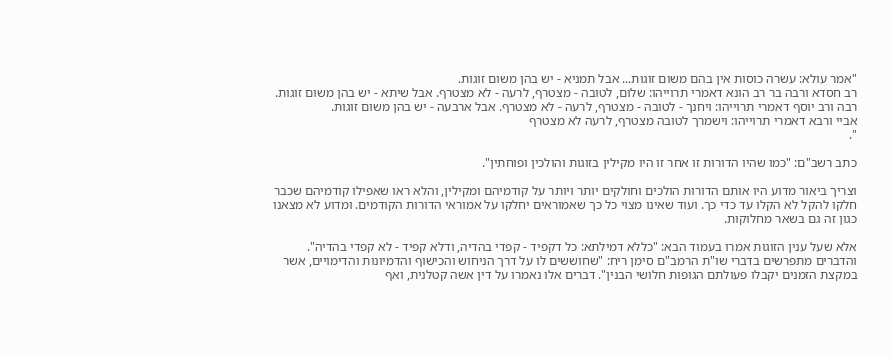"אמר עולא: עשרה כוסות אין בהם משום זוגות... אבל תמניא - יש בהן משום זוגות.
רב חסדא ורבה בר רב הונא דאמרי תרוייהו: שלום, לטובה - מצטרף, לרעה - לא מצטרף. אבל שיתא - יש בהן משום זוגות.
רבה ורב יוסף דאמרי תרוייהו: ויחנך - לטובה - מצטרף, לרעה - לא מצטרף. אבל ארבעה - יש בהן משום זוגות.
אביי ורבא דאמרי תרוייהו: וישמרך לטובה מצטרף, לרעה לא מצטרף
".

כתב רשב"ם: "כמו שהיו הדורות זו אחר זו היו מקילין בזוגות והולכין ופוחתין".

וצריך ביאור מדוע היו אותם הדורות הולכים וחולקים יותר ויותר על קודמיהם ומקילין, והלא ראו שאפילו קודמיהם שכבר חלקו להקל לא הקלו עד כדי כך. ועוד שאינו מצוי כל כך שאמוראים יחלקו על אמוראי הדורות הקודמים. ומדוע לא מצאנו כגון זה גם בשאר מחלוקות.

אלא שעל ענין הזוגות אמרו בעמוד הבא: "כללא דמילתא: כל דקפיד - קפדי בהדיה, ודלא קפיד - לא קפדי בהדיה". והדברים מתפרשים בדברי שו"ת הרמב"ם סימן ריח: "שחוששים לו על דרך הניחוש והכישוף והדמיונות והדימויים, אשר במקצת הזמנים יקבלו פעולתם הגופות חלושי הבנין". דברים אלו נאמרו על דין אשה קטלנית, ואף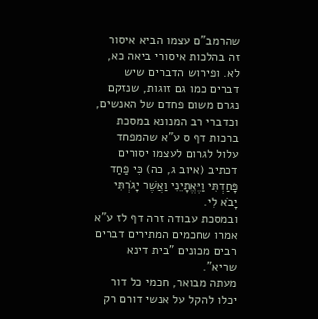שהרמב"ם עצמו הביא איסור זה בהלכות איסורי ביאה כא, לא. ופירוש הדברים שיש דברים כמו גם זוגות, שנזקם נגרם משום פחדם של האנשים, וכדברי רב המנונא במסכת ברכות דף ס ע"א שהמפחד עלול לגרום לעצמו יסורים דכתיב (איוב ג, כה) כִּי פַחַד פָּחַדְתִּי וַיֶּאֱתָיֵנִי וַאֲשֶׁר יָגֹרְתִּי יָבֹא לִי.
ובמסכת עבודה זרה דף לז ע"א אמרו שחכמים המתירים דברים רבים מכונים "בית דינא שריא".
מעתה מבואר, חכמי כל דור יכלו להקל על אנשי דורם רק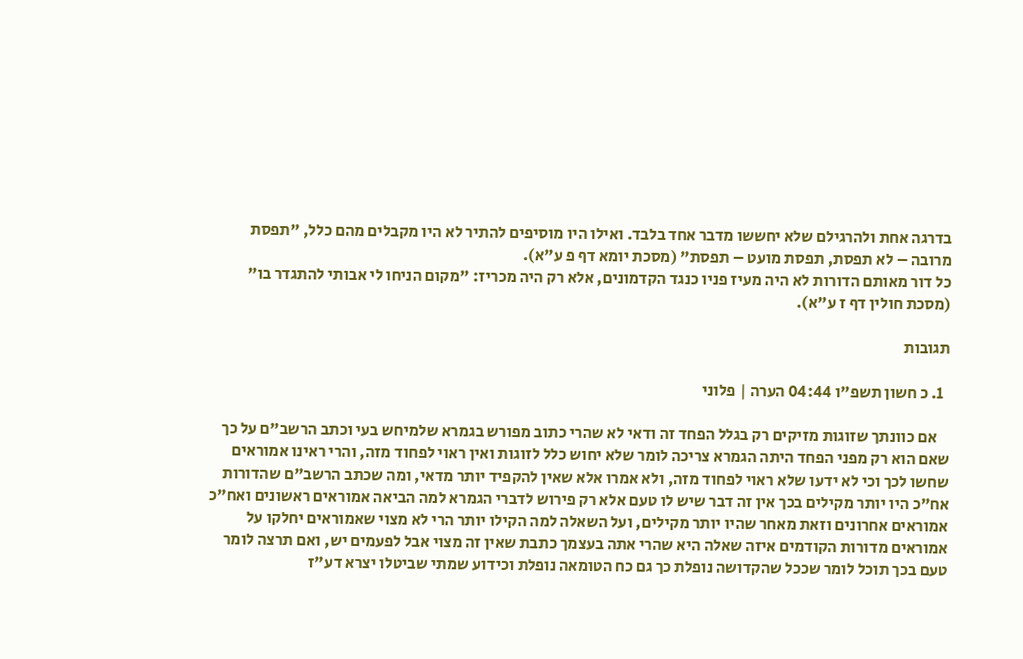בדרגה אחת ולהרגילם שלא יחששו מדבר אחד בלבד. ואילו היו מוסיפים להתיר לא היו מקבלים מהם כלל, "תפסת מרובה – לא תפסת, תפסת מועט – תפסת" (מסכת יומא דף פ ע"א).
כל דור מאותם הדורות לא היה מעיז פניו כנגד הקדמונים, אלא רק היה מכריז: "מקום הניחו לי אבותי להתגדר בו" (מסכת חולין דף ז ע"א).

תגובות

  1. כ חשון תשפ"ו 04:44 הערה | פלוני

    אם כוונתך שזוגות מזיקים רק בגלל הפחד זה ודאי לא שהרי כתוב מפורש בגמרא שלמיחש בעי וכתב הרשב"ם על כך שאם הוא רק מפני הפחד היתה הגמרא צריכה לומר שלא יחוש כלל לזוגות ואין ראוי לפחוד מזה, והרי ראינו אמוראים שחשו לכך וכי לא ידעו שלא ראוי לפחוד מזה, ולא אמרו אלא שאין להקפיד יותר מדאי, ומה שכתב הרשב"ם שהדורות אח"כ היו יותר מקילים בכך אין זה דבר שיש לו טעם אלא רק פירוש לדברי הגמרא למה הביאה אמוראים ראשונים ואח"כ אמוראים אחרונים וזאת מאחר שהיו יותר מקילים, ועל השאלה למה הקילו יותר הרי לא מצוי שאמוראים יחלקו על אמוראים מדורות הקודמים איזה שאלה היא שהרי אתה בעצמך כתבת שאין זה מצוי אבל לפעמים יש, ואם תרצה לומר טעם בכך תוכל לומר שככל שהקדושה נופלת כך גם כח הטומאה נופלת וכידוע שמתי שביטלו יצרא דע"ז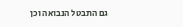גם התבטל הנבואה וכן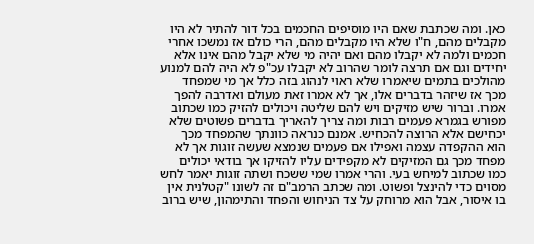כאן. ומה שכתבת שאם היו מוסיפים החכמים בכל דור להתיר לא היו מקבלים מהם, ח"ו שלא היו מקבלים מהם, הרי כולם אז נמשכו אחרי חכמים ולמה לא יקבלו מהם ואם יהיה מי שלא יקבל מהם אינו אלא יחידים וגם אם תרצה לומר שהרוב לא יקבלו עכ"פ לא היה להם למנוע מהולכים בתמים שיאמרו שלא ראוי לנהוג בזה כלל אך מי שמפחד מכך אז שיזהר בדברים אלו, אך לא אמרו זאת מעולם ואדרבה להפך אמרו. וברור שיש מזיקים ויש להם שליטה ויכולים להזיק כמו שכתוב מפורש בגמרא פעמים רבות ומה צריך להאריך בדברים פשוטים שלא יכחישם אלא הרוצה להכחיש. אמנם כנראה כוונתך שהמפחד מכך הוא ההקפדה עצמה ואפילו אם פעמים שנמצא שעשה זוגות אך לא מפחד מכך גם המזיקים לא מקפידים עליו להזיקו אך בודאי יכולים כמו שכתוב למיחש בעי. והרי אמרו שמי ששכח ושתה זוגות יאמר לחש מסוים כדי להינצל ופשוט. ומה שכתב הרמב"ם זה לשונו "קטלנית אין בו איסור, אבל הוא מרוחק על צד הניחוש והפחד והתימהון, שיש ברוב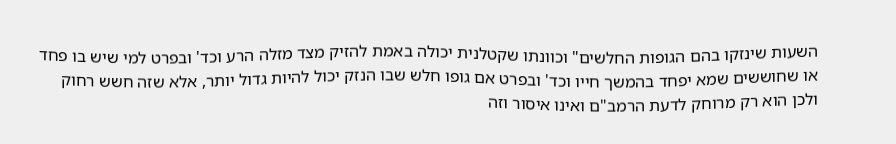השעות שינזקו בהם הגופות החלשים" וכוונתו שקטלנית יכולה באמת להזיק מצד מזלה הרע וכד' ובפרט למי שיש בו פחד או שחוששים שמא יפחד בהמשך חייו וכד' ובפרט אם גופו חלש שבו הנזק יכול להיות גדול יותר, אלא שזה חשש רחוק ולכן הוא רק מרוחק לדעת הרמב"ם ואינו איסור וזה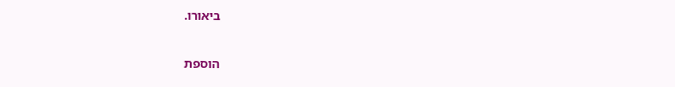ביאורו.

הוספת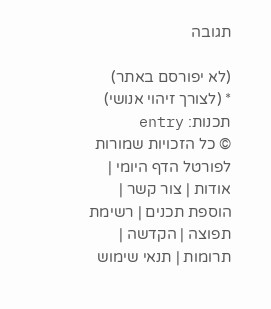תגובה

(לא יפורסם באתר)
* (לצורך זיהוי אנושי)
תכנות: entry
© כל הזכויות שמורות לפורטל הדף היומי | אודות | צור קשר | הוספת תכנים | רשימת תפוצה | הקדשה | תרומות | תנאי שימוש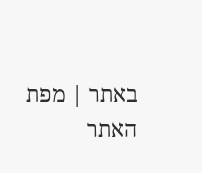באתר | מפת האתר